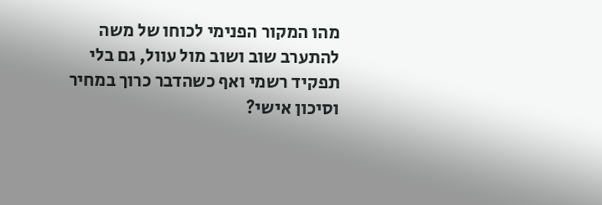מהו המקור הפנימי לכוחו של משה להתערב שוב ושוב מול עוול, גם בלי תפקיד רשמי ואף כשהדבר כרוך במחיר וסיכון אישי?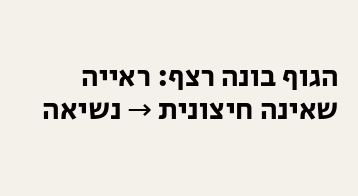הגוף בונה רצף: ראייה שאינה חיצונית → נשיאה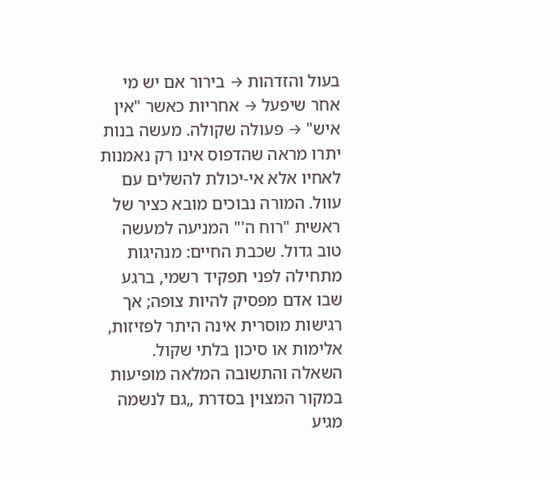בעול והזדהות → בירור אם יש מי אחר שיפעל → אחריות כאשר "אין איש" → פעולה שקולה. מעשה בנות יתרו מראה שהדפוס אינו רק נאמנות לאחיו אלא אי-יכולת להשלים עם עוול. המורה נבוכים מובא כציר של ראשית "רוח ה'" המניעה למעשה טוב גדול. שכבת החיים: מנהיגות מתחילה לפני תפקיד רשמי, ברגע שבו אדם מפסיק להיות צופה; אך רגישות מוסרית אינה היתר לפזיזות, אלימות או סיכון בלתי שקול.
השאלה והתשובה המלאה מופיעות במקור המצוין בסדרת „גם לנשמה מגיע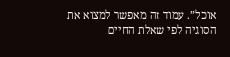אוכל”. עמוד זה מאפשר למצוא את הסוגיה לפי שאלת החיים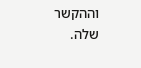וההקשר שלה.